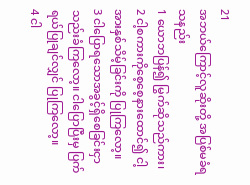21
အဘယ်ကြောင့်လူဆိုးတို့ အပြစ်မခံရသနည်း
1 ယောဘပြန်၍ မြွက်ဆိုသည်ကား၊
2 ငါ့စကားကိုစေ့စေ့နားထောင်၍ ငါ့အားနှစ်သိမ့်ခြင်းကို ပြုကြလော့။
3 ငါပြောရသောအခွင့်ရှိစေခြင်းငှာ သည်းခံကြလော့။ ငါပြောပြီးမှ ပြက်ရယ်ပြုချင်လျှင် ပြုကြလော့။
4 ငါ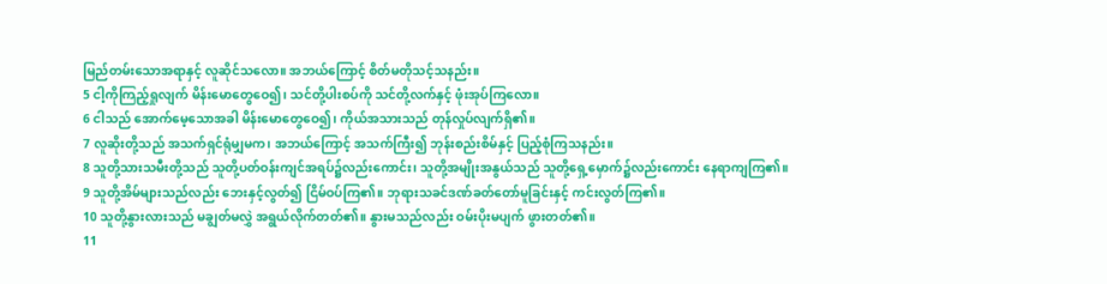မြည်တမ်းသောအရာနှင့် လူဆိုင်သလော။ အဘယ်ကြောင့် စိတ်မတိုသင့်သနည်း။
5 ငါ့ကိုကြည့်ရှုလျက် မိန်းမောတွေဝေ၍၊ သင်တို့ပါးစပ်ကို သင်တို့လက်နှင့် ဖုံးအုပ်ကြလော။
6 ငါသည် အောက်မေ့သောအခါ မိန်းမောတွေဝေ၍၊ ကိုယ်အသားသည် တုန်လှုပ်လျက်ရှိ၏။
7 လူဆိုးတို့သည် အသက်ရှင်ရုံမျှမက၊ အဘယ်ကြောင့် အသက်ကြီး၍ ဘုန်းစည်းစိမ်နှင့် ပြည့်စုံကြသနည်း။
8 သူတို့သားသမီးတို့သည် သူတို့ပတ်ဝန်းကျင်အရပ်၌လည်းကောင်း၊ သူတို့အမျိုးအနွယ်သည် သူတို့ရှေ့မှောက်၌လည်းကောင်း နေရာကျကြ၏။
9 သူတို့အိမ်များသည်လည်း ဘေးနှင့်လွတ်၍ ငြိမ်ဝပ်ကြ၏။ ဘုရားသခင်ဒဏ်ခတ်တော်မူခြင်းနှင့် ကင်းလွတ်ကြ၏။
10 သူတို့နွားလားသည် မချွတ်မလွှဲ အရွယ်လိုက်တတ်၏။ နွားမသည်လည်း ဝမ်းပိုးမပျက် ဖွားတတ်၏။
11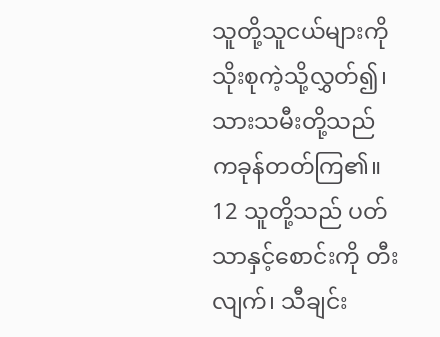သူတို့သူငယ်များကို သိုးစုကဲ့သို့လွှတ်၍၊ သားသမီးတို့သည် ကခုန်တတ်ကြ၏။
12 သူတို့သည် ပတ်သာနှင့်စောင်းကို တီးလျက်၊ သီချင်း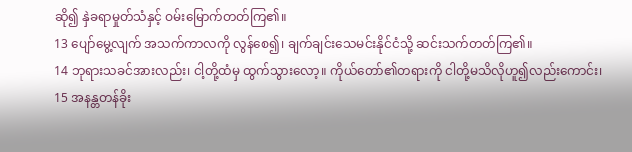ဆို၍ နှဲခရာမှုတ်သံနှင့် ဝမ်းမြောက်တတ်ကြ၏။
13 ပျော်မွေ့လျက် အသက်ကာလကို လွန်စေ၍၊ ချက်ချင်းသေမင်းနိုင်ငံသို့ ဆင်းသက်တတ်ကြ၏။
14 ဘုရားသခင်အားလည်း၊ ငါ့တို့ထံမှ ထွက်သွားလော့။ ကိုယ်တော်၏တရားကို ငါတို့မသိလိုဟူ၍လည်းကောင်း၊
15 အနန္တတန်ခိုး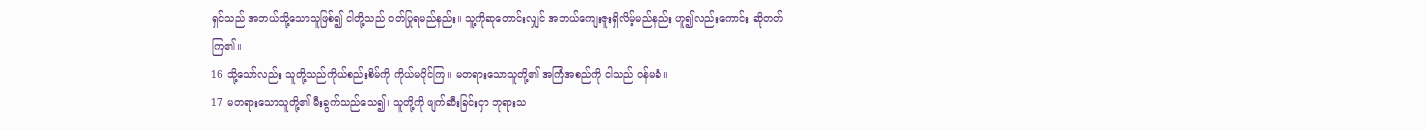ရှင်သည် အဘယ်သို့သောသူဖြစ်၍ ငါတို့သည် ဝတ်ပြုရမည်နည်း။ သူ့ကိုဆုတောင်းလျှင် အဘယ်ကျေးဇူးရှိလိမ့်မည်နည်း ဟူ၍လည်းကောင်း ဆိုတတ်ကြ၏။
16 သို့သော်လည်း သူတို့သည်ကိုယ်စည်းစိမ်ကို ကိုယ်မပိုင်ကြ။ မတရားသောသူတို့၏ အကြံအစည်ကို ငါသည် ဝန်မခံ။
17 မတရားသောသူတို့၏ မီးခွက်သည်သေ၍၊ သူတို့ကို ဖျက်ဆီးခြင်းငှာ ဘုရားသ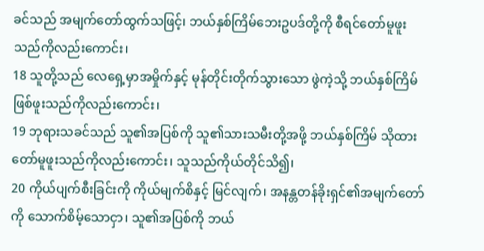ခင်သည် အမျက်တော်ထွက်သဖြင့်၊ ဘယ်နှစ်ကြိမ်ဘေးဥပဒ်တို့ကို စီရင်တော်မူဖူးသည်ကိုလည်းကောင်း၊
18 သူတို့သည် လေရှေ့မှာအမှိုက်နှင့် မုန်တိုင်းတိုက်သွားသော ဖွဲကဲ့သို့ ဘယ်နှစ်ကြိမ်ဖြစ်ဖူးသည်ကိုလည်းကောင်း၊
19 ဘုရားသခင်သည် သူ၏အပြစ်ကို သူ၏သားသမီးတို့အဖို့ ဘယ်နှစ်ကြိမ် သိုထားတော်မူဖူးသည်ကိုလည်းကောင်း၊ သူသည်ကိုယ်တိုင်သိ၍၊
20 ကိုယ်ပျက်စီးခြင်းကို ကိုယ်မျက်စိနှင့် မြင်လျက်၊ အနန္တတန်ခိုးရှင်၏အမျက်တော်ကို သောက်စိမ့်သောငှာ၊ သူ၏အပြစ်ကို ဘယ်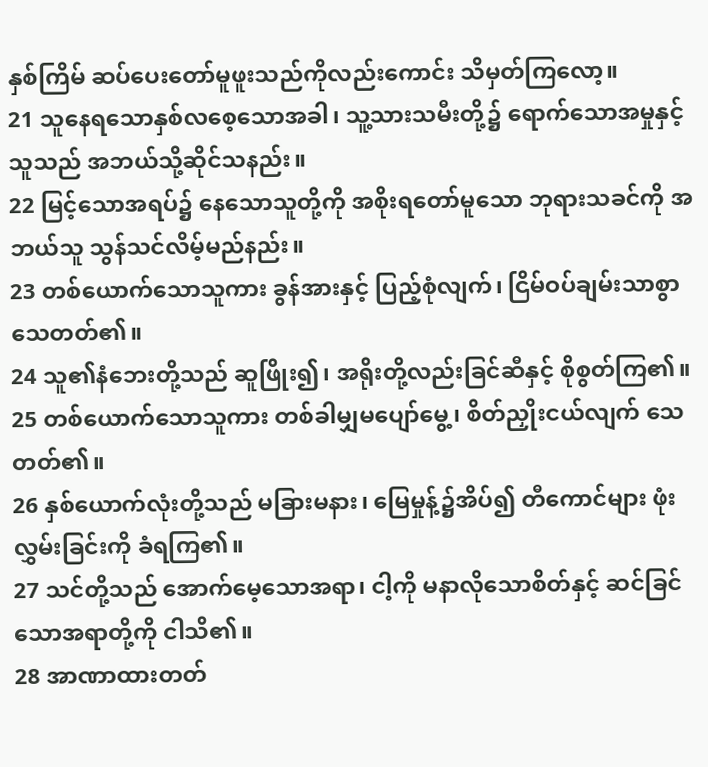နှစ်ကြိမ် ဆပ်ပေးတော်မူဖူးသည်ကိုလည်းကောင်း သိမှတ်ကြလော့။
21 သူနေရသောနှစ်လစေ့သောအခါ၊ သူ့သားသမီးတို့၌ ရောက်သောအမှုနှင့် သူသည် အဘယ်သို့ဆိုင်သနည်း။
22 မြင့်သောအရပ်၌ နေသောသူတို့ကို အစိုးရတော်မူသော ဘုရားသခင်ကို အဘယ်သူ သွန်သင်လိမ့်မည်နည်း။
23 တစ်ယောက်သောသူကား ခွန်အားနှင့် ပြည့်စုံလျက်၊ ငြိမ်ဝပ်ချမ်းသာစွာ သေတတ်၏။
24 သူ၏နံဘေးတို့သည် ဆူဖြိုး၍၊ အရိုးတို့လည်းခြင်ဆီနှင့် စိုစွတ်ကြ၏။
25 တစ်ယောက်သောသူကား တစ်ခါမျှမပျော်မွေ့၊ စိတ်ညှိုးငယ်လျက် သေတတ်၏။
26 နှစ်ယောက်လုံးတို့သည် မခြားမနား၊ မြေမှုန့်၌အိပ်၍ တီကောင်များ ဖုံးလွှမ်းခြင်းကို ခံရကြ၏။
27 သင်တို့သည် အောက်မေ့သောအရာ၊ ငါ့ကို မနာလိုသောစိတ်နှင့် ဆင်ခြင်သောအရာတို့ကို ငါသိ၏။
28 အာဏာထားတတ်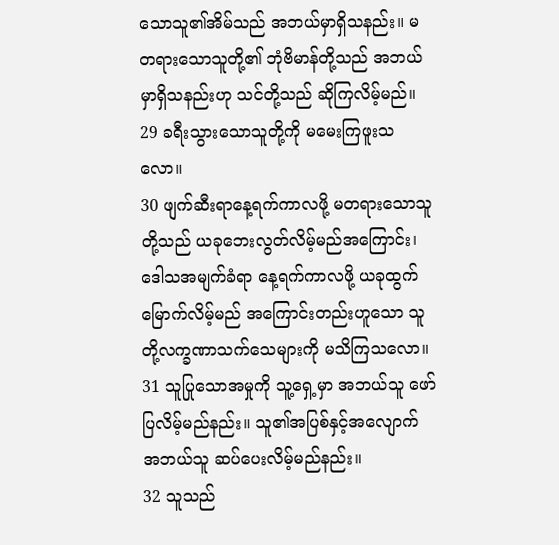သောသူ၏အိမ်သည် အဘယ်မှာရှိသနည်း။ မတရားသောသူတို့၏ ဘုံဗိမာန်တို့သည် အဘယ်မှာရှိသနည်းဟု သင်တို့သည် ဆိုကြလိမ့်မည်။
29 ခရီးသွားသောသူတို့ကို မမေးကြဖူးသလော။
30 ဖျက်ဆီးရာနေ့ရက်ကာလဖို့ မတရားသောသူတို့သည် ယခုဘေးလွတ်လိမ့်မည်အကြောင်း၊ ဒေါသအမျက်ခံရာ နေ့ရက်ကာလဖို့ ယခုထွက်မြောက်လိမ့်မည် အကြောင်းတည်းဟူသော သူတို့လက္ခဏာသက်သေများကို မသိကြသလော။
31 သူပြုသောအမှုကို သူ့ရှေ့မှာ အဘယ်သူ ဖော်ပြလိမ့်မည်နည်း။ သူ၏အပြစ်နှင့်အလျောက် အဘယ်သူ ဆပ်ပေးလိမ့်မည်နည်း။
32 သူသည်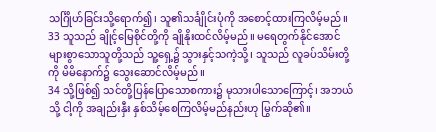သင်္ဂြိုဟ်ခြင်းသို့ရောက်၍၊ သူ၏သင်္ချိုင်းပုံကို အစောင့်ထားကြလိမ့်မည်။
33 သူသည် ချိုင့်မြေစိုင်တို့ကို ချိုနိုးထင်လိမ့်မည်။ မရေတွက်နိုင်အောင် များစွာသောသူတို့သည် သူ့ရှေ့၌ သွားနှင့်သကဲ့သို့၊ သူသည် လူခပ်သိမ်းတို့ကို မိမိနောက်၌ သွေးဆောင်လိမ့်မည်။
34 သို့ဖြစ်၍ သင်တို့ပြန်ပြောသောစကား၌ မုသားပါသောကြောင့်၊ အဘယ်သို့ ငါ့ကို အချည်းနှီး နှစ်သိမ့်စေကြလိမ့်မည်နည်းဟု မြွက်ဆို၏။